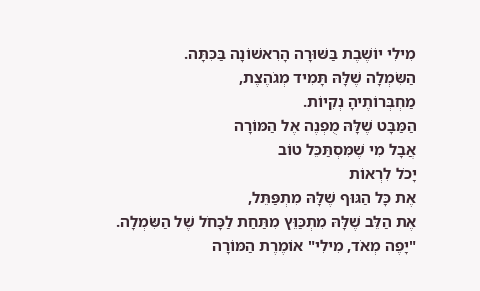מִילִי יוֹשֶׁבֶת בַּשּׁוּרָה הָרִאשׁוֹנָה בַּכִּתָּה.
הַשִּׂמְלָה שֶׁלָּהּ תָּמִיד מְגֹהֶצֶת,
מַחְבְּרוֹתֶיהָ נְקִיוֹת.
הַמַּבָּט שֶׁלָּהּ מֻפְנֶה אֶל הַמּוֹרָה
אֲבָל מִי שֶׁמִּסְתַּכֵּל טוֹב
יָכֹל לִרְאוֹת
אֶת כָּל הַגּוּף שֶׁלָּהּ מִתְפַּתֵּל,
אֶת הַלֵּב שֶׁלָּהּ מִתְכַּוֵּץ מִתַּחַת לַכָּחֹל שֶׁל הַשִּׂמְלָה.
"יָפֶה מְאֹד, מִילִי" אוֹמֶרֶת הַמּוֹרָה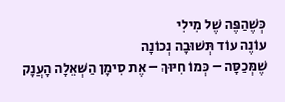כְּשֶׁהַפֶּה שֶׁל מִילִי
עוֹנֶה עוֹד תְּשׁוּבָה נְכוֹנָה
שֶׁמְּכַסָּה – כְּמוֹ חִיּוּךְ – אֶת סִימָן הַשְּׁאֵלָה הָעֲנָק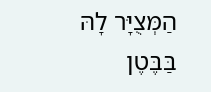הַמְּצֻיָּר לָהּ בַּבֶּטֶן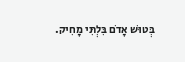בְּטוּשׁ אָדֹם בִּלְתִּי מָחִיק.